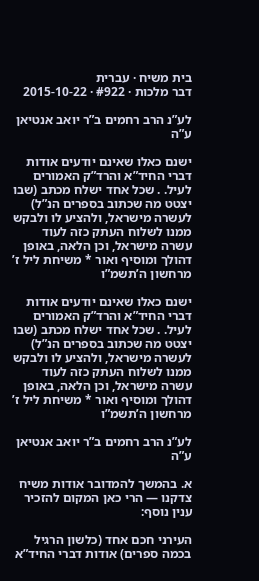בית משיח · עברית
דבר מלכות · #922 · 2015-10-22

לע”נ הרב רחמים ב”ר יואב אנטיאן ע”ה

ישנם כאלו שאינם יודעים אודות דברי החיד”א והרד”ק האמורים לעיל. . שכל אחד ישלח מכתב (שבו יצטט מה שכתוב בספרים הנ”ל) לעשרה מישראל, ולהציע לו ולבקש ממנו לשלוח העתק כזה לעוד עשרה מישראל, וכן הלאה, באופן דהולך ומוסיף ואור * משיחת ליל ז’ מרחשון ה’תשמ”ו

ישנם כאלו שאינם יודעים אודות דברי החיד”א והרד”ק האמורים לעיל. . שכל אחד ישלח מכתב (שבו יצטט מה שכתוב בספרים הנ”ל) לעשרה מישראל, ולהציע לו ולבקש ממנו לשלוח העתק כזה לעוד עשרה מישראל, וכן הלאה, באופן דהולך ומוסיף ואור * משיחת ליל ז’ מרחשון ה’תשמ”ו

לע”נ הרב רחמים ב”ר יואב אנטיאן ע”ה

א. בהמשך להמדובר אודות משיח צדקנו — הרי כאן המקום להזכיר ענין נוסף:

העירני חכם אחד (כלשון הרגיל בכמה ספרים) אודות דברי החיד”א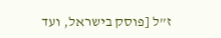ז”ל [פוסק בישראל, ועד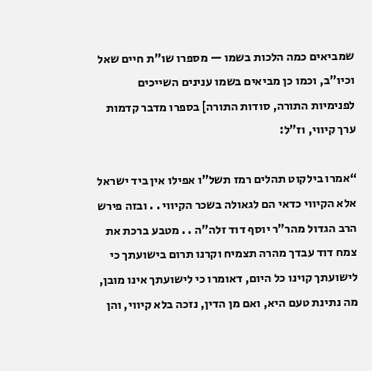שמביאים כמה הלכות בשמו — מספרו שו”ת חיים שאל וכיו”ב, וכמו כן מביאים בשמו ענינים השייכים לפנימיות התורה, סודות התורה] בספרו מדבר קדמות ערך קיווי, וז”ל:

“אמרו בילקוט תהלים רמז תשל”ו אפילו אין ביד ישראל אלא הקיווי כדאי הם לגאולה בשכר הקיווי . . ובזה פירש הרב הגדול מהר”ר יוסף דוד זלה”ה . . מטבע ברכת את צמח דוד עבדך מהרה תצמיח וקרנו תרום בישועתך כי לישועתך קוינו כל היום, דאומרו כי לישועתך אינו מובן, מה נתינת טעם היא, ואם מן הדין, נזכה בלא קיווי, והן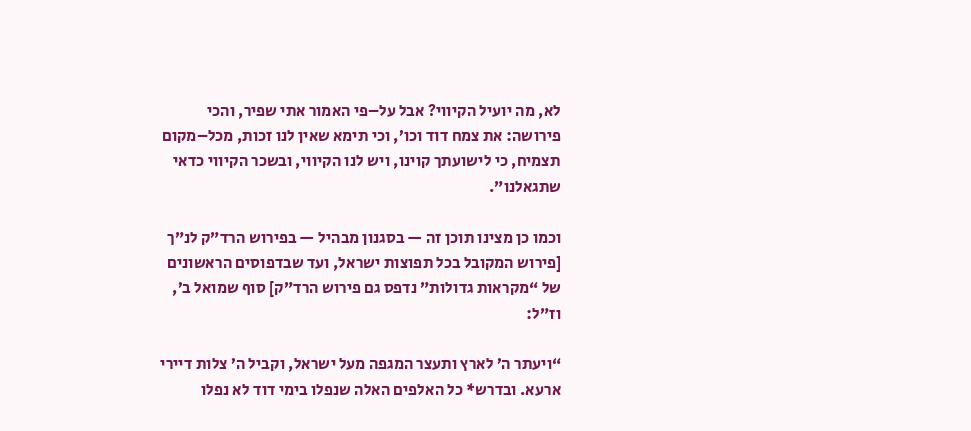לא, מה יועיל הקיווי? אבל על–פי האמור אתי שפיר, והכי פירושה: את צמח דוד וכו’, וכי תימא שאין לנו זכות, מכל–מקום תצמיח, כי לישועתך קוינו, ויש לנו הקיווי, ובשכר הקיווי כדאי שתגאלנו”.

וכמו כן מצינו תוכן זה — בסגנון מבהיל — בפירוש הרד”ק לנ”ך [פירוש המקובל בכל תפוצות ישראל, ועד שבדפוסים הראשונים של “מקראות גדולות” נדפס גם פירוש הרד”ק] סוף שמואל ב’, וז”ל:

“ויעתר ה’ לארץ ותעצר המגפה מעל ישראל, וקביל ה’ צלות דיירי ארעא. ובדרש* כל האלפים האלה שנפלו בימי דוד לא נפלו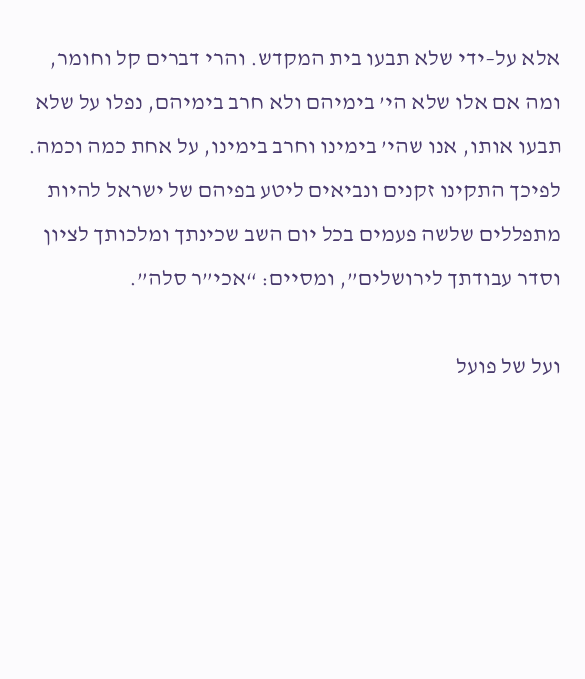אלא על–ידי שלא תבעו בית המקדש. והרי דברים קל וחומר, ומה אם אלו שלא הי’ בימיהם ולא חרב בימיהם, נפלו על שלא תבעו אותו, אנו שהי’ בימינו וחרב בימינו, על אחת כמה וכמה. לפיכך התקינו זקנים ונביאים ליטע בפיהם של ישראל להיות מתפללים שלשה פעמים בכל יום השב שכינתך ומלכותך לציון וסדר עבודתך לירושלים”, ומסיים: “אכי”ר סלה”.

ועל של פועל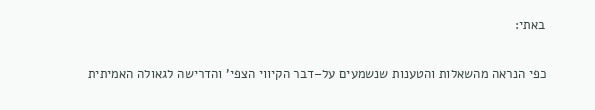באתי:

כפי הנראה מהשאלות והטענות שנשמעים על–דבר הקיווי הצפי’ והדרישה לגאולה האמיתית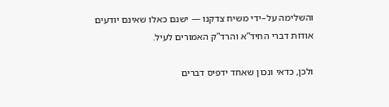והשלימה על–ידי משיח צדקנו — ישנם כאלו שאינם יודעים אודות דברי החיד”א והרד”ק האמורים לעיל.

ולכן, כדאי ונכון שאחד ידפיס דברים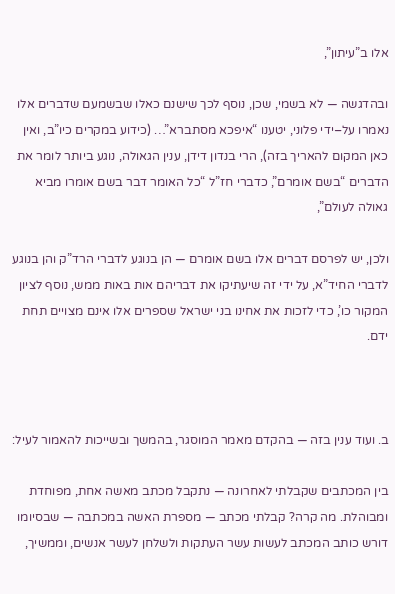אלו ב”עיתון”,

ובהדגשה — לא בשמי, שכן, נוסף לכך שישנם כאלו שבשמעם שדברים אלו נאמרו על–ידי פלוני, יטענו “איפכא מסתברא”… (כידוע במקרים כיו”ב, ואין כאן המקום להאריך בזה), הרי בנדון דידן, ענין הגאולה, נוגע ביותר לומר את הדברים “בשם אומרם”, כדברי חז”ל “כל האומר דבר בשם אומרו מביא גאולה לעולם”,

ולכן, יש לפרסם דברים אלו בשם אומרם — הן בנוגע לדברי הרד”ק והן בנוגע לדברי החיד”א, על ידי זה שיעתיקו את דבריהם אות באות ממש, נוסף לציון המקור כו’, כדי לזכות את אחינו בני ישראל שספרים אלו אינם מצויים תחת ידם.



ב. ועוד ענין בזה — בהקדם מאמר המוסגר, בהמשך ובשייכות להאמור לעיל:

בין המכתבים שקבלתי לאחרונה — נתקבל מכתב מאשה אחת, מפוחדת ומבוהלת. מה קרה? קבלתי מכתב — מספרת האשה במכתבה — שבסיומו דורש כותב המכתב לעשות עשר העתקות ולשלחן לעשר אנשים, וממשיך,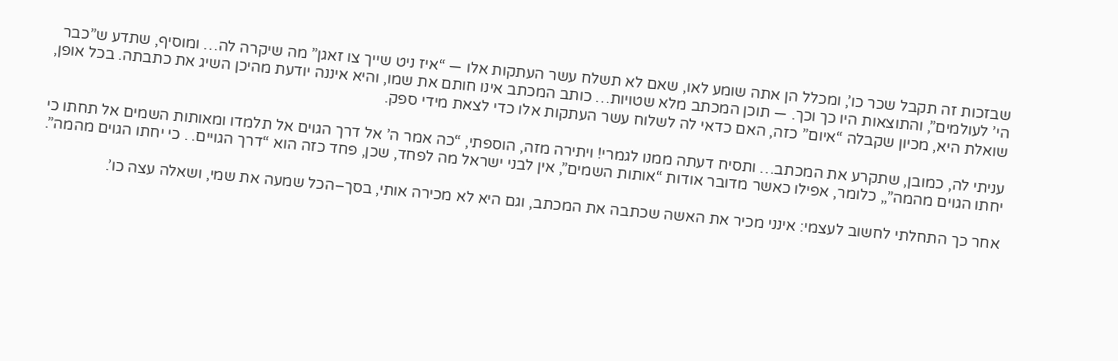שבזכות זה תקבל שכר כו’, ומכלל הן אתה שומע לאו, שאם לא תשלח עשר העתקות אלו — “איז ניט שייך צו זאגן” מה שיקרה לה… ומוסיף, שתדע ש”כבר הי’ לעולמים”, והתוצאות היו כך וכך. — תוכן המכתב מלא שטויות… כותב המכתב אינו חותם את שמו, והיא איננה יודעת מהיכן השיג את כתבתה. בכל אופן, שואלת היא, מכיון שקבלה “איום” כזה, האם כדאי לה לשלוח עשר העתקות אלו כדי לצאת מידי ספק.

עניתי לה, כמובן, שתקרע את המכתב… ותסיח דעתה ממנו לגמרי! ויתירה מזה, הוספתי, “כה אמר ה’ אל דרך הגוים אל תלמדו ומאותות השמים אל תחתו כי יחתו הגוים מהמה”,, כלומר, אפילו כאשר מדובר אודות “אותות השמים”, אין לבני ישראל מה לפחד, שכן, פחד כזה הוא “דרך הגויים. . כי יחתו הגוים מהמה”.

אחר כך התחלתי לחשוב לעצמי: אינני מכיר את האשה שכתבה את המכתב, וגם היא לא מכירה אותי, בסך–הכל שמעה את שמי, ושאלה עצה כו’.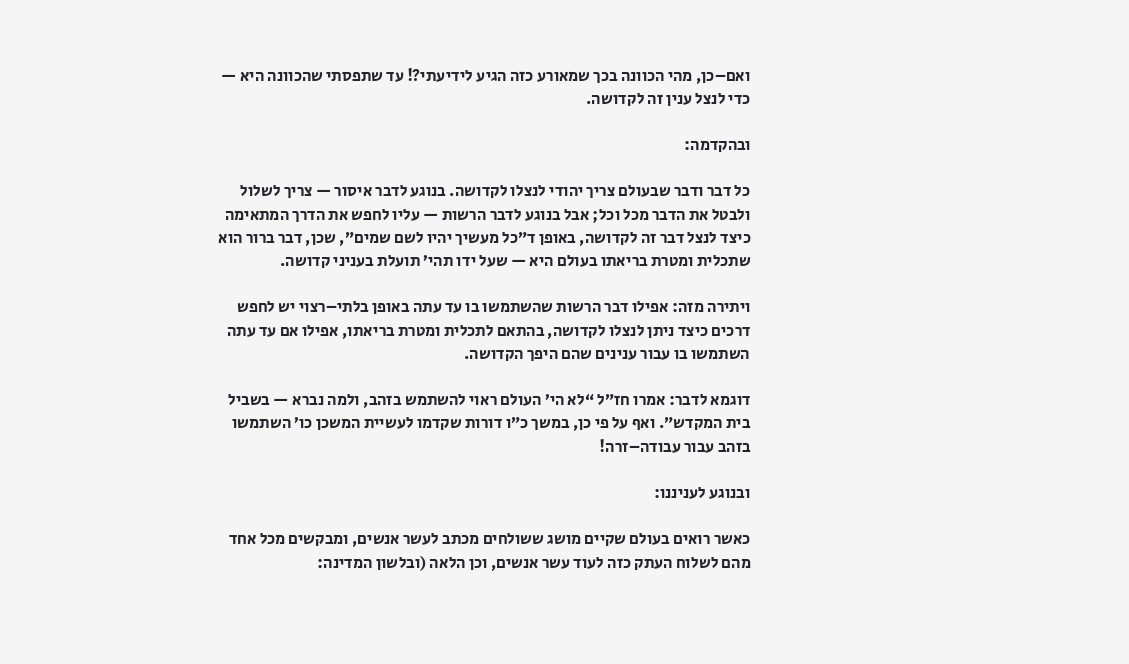ואם–כן, מהי הכוונה בכך שמאורע כזה הגיע לידיעתי?! עד שתפסתי שהכוונה היא — כדי לנצל ענין זה לקדושה.

ובהקדמה:

כל דבר ודבר שבעולם צריך יהודי לנצלו לקדושה. בנוגע לדבר איסור — צריך לשלול ולבטל את הדבר מכל וכל; אבל בנוגע לדבר הרשות — עליו לחפש את הדרך המתאימה כיצד לנצל דבר זה לקדושה, באופן ד”כל מעשיך יהיו לשם שמים”, שכן, דבר ברור הוא שתכלית ומטרת בריאתו בעולם היא — שעל ידו תהי’ תועלת בעניני קדושה.

ויתירה מזה: אפילו דבר הרשות שהשתמשו בו עד עתה באופן בלתי–רצוי יש לחפש דרכים כיצד ניתן לנצלו לקדושה, בהתאם לתכלית ומטרת בריאתו, אפילו אם עד עתה השתמשו בו עבור ענינים שהם היפך הקדושה.

דוגמא לדבר: אמרו חז”ל “לא הי’ העולם ראוי להשתמש בזהב, ולמה נברא — בשביל בית המקדש”. ואף על פי כן, במשך כ”ו דורות שקדמו לעשיית המשכן כו’ השתמשו בזהב עבור עבודה–זרה!

ובנוגע לעניננו:

כאשר רואים בעולם שקיים מושג ששולחים מכתב לעשר אנשים, ומבקשים מכל אחד מהם לשלוח העתק כזה לעוד עשר אנשים, וכן הלאה (ובלשון המדינה: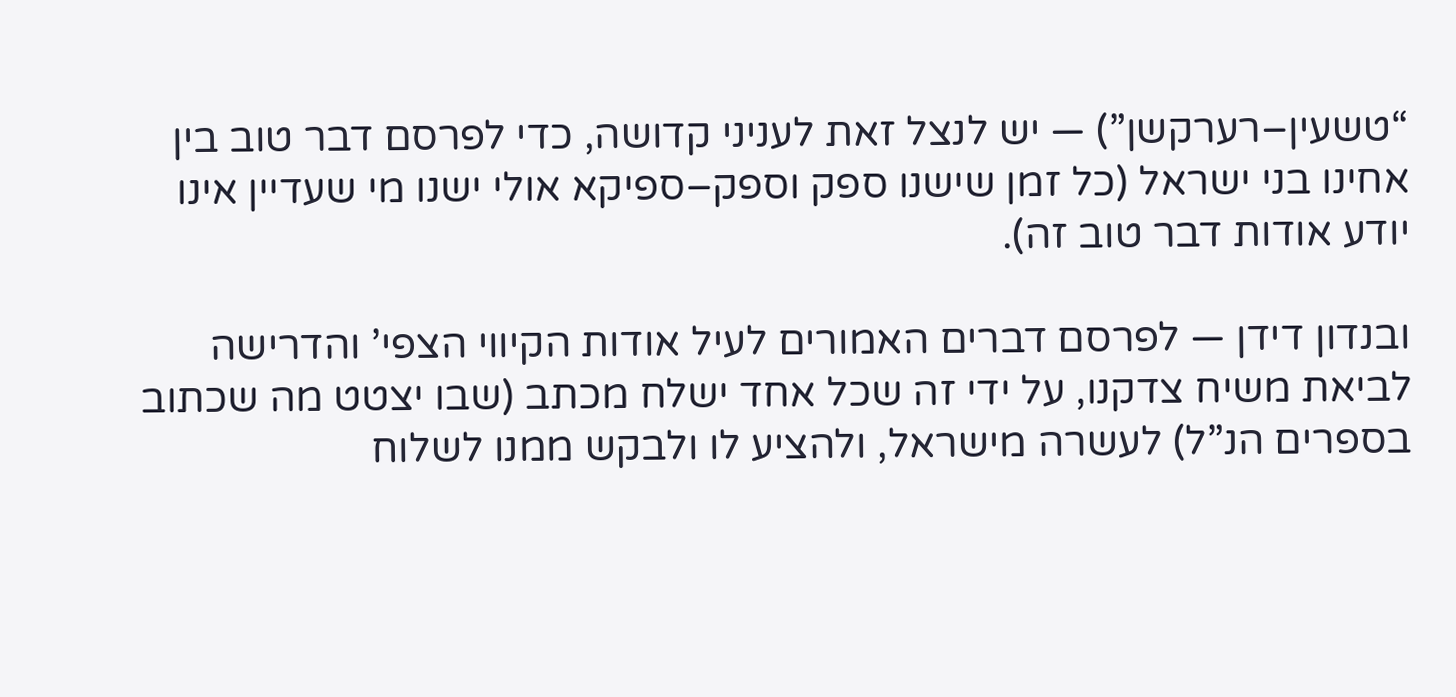“טשעין–רערקשן”) — יש לנצל זאת לעניני קדושה, כדי לפרסם דבר טוב בין אחינו בני ישראל (כל זמן שישנו ספק וספק–ספיקא אולי ישנו מי שעדיין אינו יודע אודות דבר טוב זה).

ובנדון דידן — לפרסם דברים האמורים לעיל אודות הקיווי הצפי’ והדרישה לביאת משיח צדקנו, על ידי זה שכל אחד ישלח מכתב (שבו יצטט מה שכתוב בספרים הנ”ל) לעשרה מישראל, ולהציע לו ולבקש ממנו לשלוח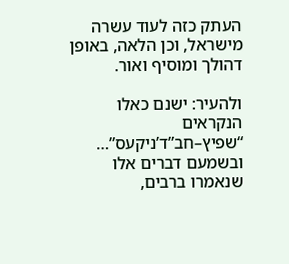העתק כזה לעוד עשרה מישראל, וכן הלאה, באופן דהולך ומוסיף ואור.

ולהעיר: ישנם כאלו הנקראים “שפיץ–חב”ד’ניקעס”… ובשמעם דברים אלו שנאמרו ברבים,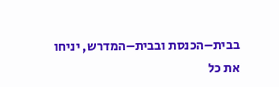בבית–הכנסת ובבית–המדרש, יניחו את כל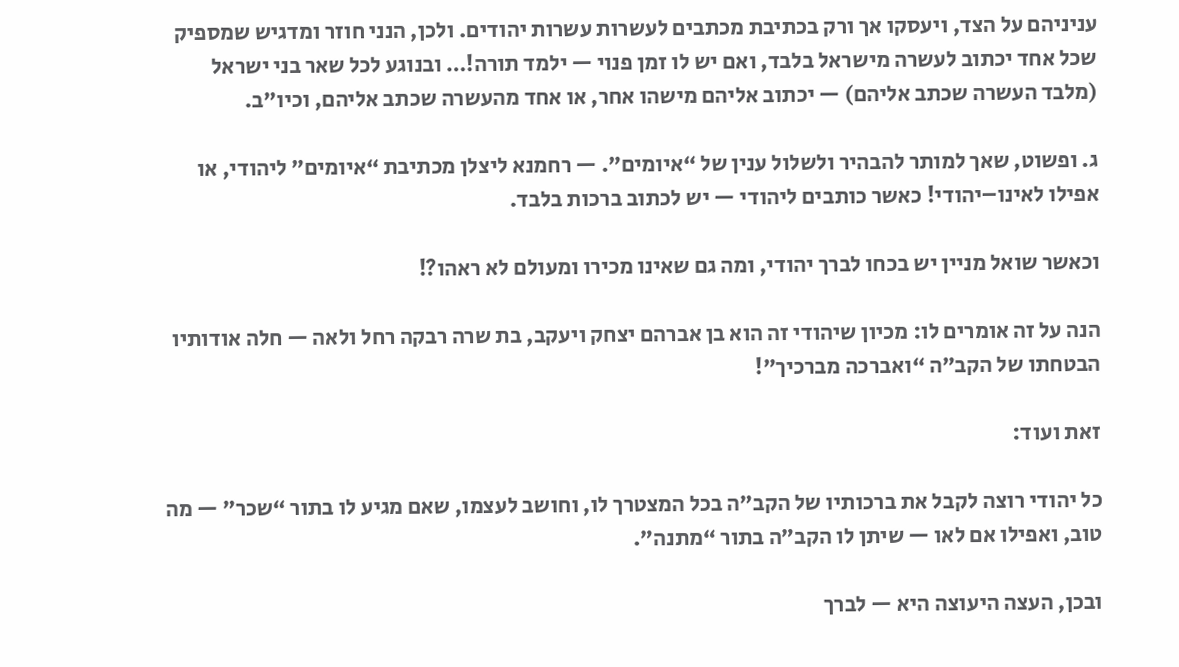עניניהם על הצד, ויעסקו אך ורק בכתיבת מכתבים לעשרות עשרות יהודים. ולכן, הנני חוזר ומדגיש שמספיק שכל אחד יכתוב לעשרה מישראל בלבד, ואם יש לו זמן פנוי — ילמד תורה!… ובנוגע לכל שאר בני ישראל (מלבד העשרה שכתב אליהם) — יכתוב אליהם מישהו אחר, או אחד מהעשרה שכתב אליהם, וכיו”ב.

ג. ופשוט, שאך למותר להבהיר ולשלול ענין של “איומים”. — רחמנא ליצלן מכתיבת “איומים” ליהודי, או אפילו לאינו–יהודי! כאשר כותבים ליהודי — יש לכתוב ברכות בלבד.

וכאשר שואל מניין יש בכחו לברך יהודי, ומה גם שאינו מכירו ומעולם לא ראהו?!

הנה על זה אומרים לו: מכיון שיהודי זה הוא בן אברהם יצחק ויעקב, בת שרה רבקה רחל ולאה — חלה אודותיו הבטחתו של הקב”ה “ואברכה מברכיך”!

זאת ועוד:

כל יהודי רוצה לקבל את ברכותיו של הקב”ה בכל המצטרך לו, וחושב לעצמו, שאם מגיע לו בתור “שכר” — מה טוב, ואפילו אם לאו — שיתן לו הקב”ה בתור “מתנה”.

ובכן, העצה היעוצה היא — לברך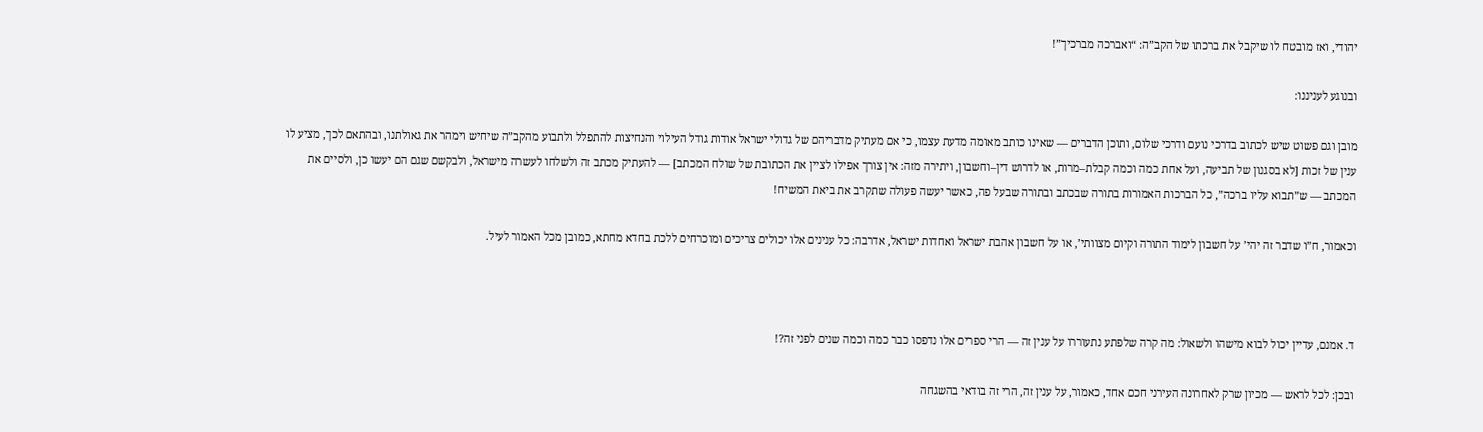יהודי, ואז מובטח לו שיקבל את ברכתו של הקב”ה: “ואברכה מברכיך”!

ובנוגע לעניננו:

מובן וגם פשוט שיש לכתוב בדרכי נועם ודרכי שלום, ותוכן הדברים — שאינו כותב מאומה מדעת עצמו, כי אם מעתיק מדבריהם של גדולי ישראל אודות גודל העילוי והנחיצות להתפלל ולתבוע מהקב”ה שיחיש וימהר את גאולתנו, ובהתאם לכך, מציע לו ענין של זכות [לא בסגנון של תביעה, ועל אחת כמה וכמה קבלת–מרות, או לדרוש דין–וחשבון, ויתירה מזה: אין צורך אפילו לציין את הכתובת של שולח המכתב] — להעתיק מכתב זה ולשלחו לעשרה מישראל, ולבקשם שגם הם יעשו כן, ולסיים את המכתב — ש”תבוא עליו ברכה”, כל הברכות האמורות בתורה שבכתב ובתורה שבעל פה, כאשר יעשה פעולה שתקרב את ביאת המשיח!

וכאמור, ח”ו שדבר זה יהי’ על חשבון לימוד התורה וקיום מצוותי’, או על חשבון אהבת ישראל ואחדות ישראל, אדרבה: כל ענינים אלו יכולים צריכים ומוכרחים ללכת בחדא מחתא, כמובן מכל האמור לעיל.



ד. אמנם, עדיין יכול לבוא מישהו ולשאול: מה קרה שלפתע נתעוררו על ענין זה — הרי ספרים אלו נדפסו כבר כמה וכמה שנים לפני זה?!

ובכן: לכל לראש — מכיון שרק לאחרונה העירני חכם אחד, כאמור, על ענין זה, הרי זה בודאי בהשגחה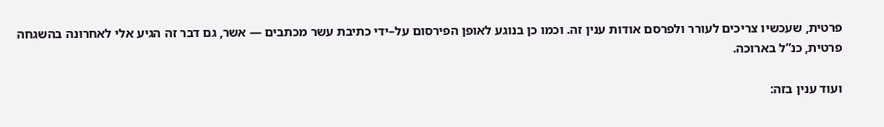פרטית, שעכשיו צריכים לעורר ולפרסם אודות ענין זה. וכמו כן בנוגע לאופן הפירסום על–ידי כתיבת עשר מכתבים — אשר, גם דבר זה הגיע אלי לאחרונה בהשגחה פרטית, כנ”ל בארוכה.

ועוד ענין בזה: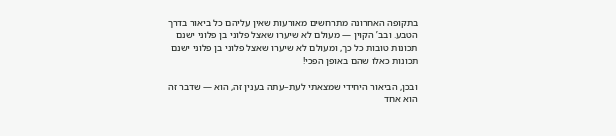בתקופה האחרונה מתרחשים מאורעות שאין עליהם כל ביאור בדרך הטבע. ובב’ הקוין — מעולם לא שיערו שאצל פלוני בן פלוני ישנם תכונות טובות כל כך, ומעולם לא שיערו שאצל פלוני בן פלוני ישנם תכונות כאלו שהם באופן הפכי!

ובכן, הביאור היחידי שמצאתי לעת–עתה בענין זה, הוא — שדבר זה הוא אחד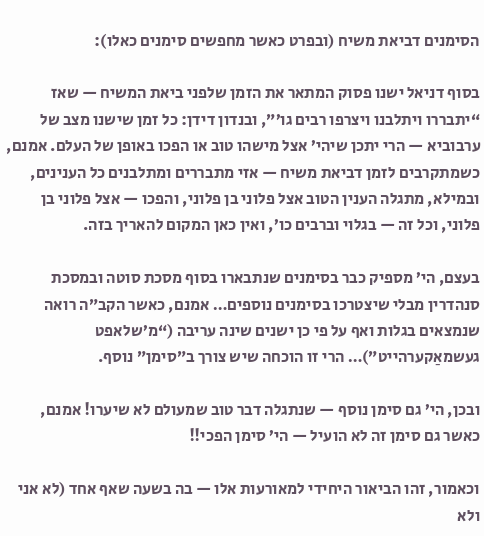הסימנים דביאת משיח (ובפרט כאשר מחפשים סימנים כאלו):

בסוף דניאל ישנו פסוק המתאר את הזמן שלפני ביאת המשיח — שאז “יתבררו ויתלבנו ויצרפו רבים גו’”, ובנדון דידן: כל זמן שישנו מצב של ערבוביא — הרי יתכן שיהי’ אצל מישהו טוב או הפכו באופן של העלם. אמנם, כשמתקרבים לזמן דביאת משיח — אזי מתבררים ומתלבנים כל הענינים, ובמילא, מתגלה הענין הטוב אצל פלוני בן פלוני, והפכו — אצל פלוני בן פלוני, וכל זה — בגלוי וברבים כו’, ואין כאן המקום להאריך בזה.

בעצם, הי’ מספיק כבר בסימנים שנתבארו בסוף מסכת סוטה ובמסכת סנהדרין מבלי שיצטרכו בסימנים נוספים… אמנם, כאשר הקב”ה רואה שנמצאים בגלות ואף על פי כן ישנים שינה עריבה (“מ’שלאפט געשמאַקערהייט”)… הרי זו הוכחה שיש צורך ב”סימן” נוסף.

ובכן, הי’ גם סימן נוסף — שנתגלה דבר טוב שמעולם לא שיערו! אמנם, כאשר גם סימן זה לא הועיל — הי’ סימן הפכי!!

וכאמור, זהו הביאור היחידי למאורעות אלו — בה בשעה שאף אחד (לא אני ולא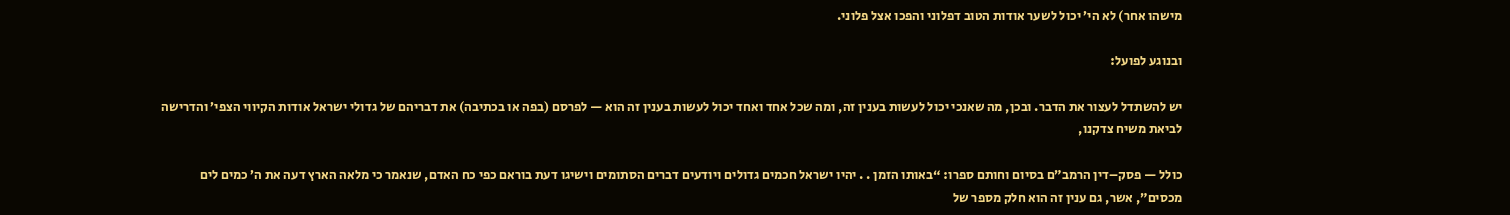מישהו אחר) לא הי’ יכול לשער אודות הטוב דפלוני והפכו אצל פלוני.

ובנוגע לפועל:

יש להשתדל לעצור את הדבר. ובכן, מה שאנכי יכול לעשות בענין זה, ומה שכל אחד ואחד יכול לעשות בענין זה הוא — לפרסם (בפה או בכתיבה) את דבריהם של גדולי ישראל אודות הקיווי הצפי’ והדרישה לביאת משיח צדקנו,

כולל — פסק–דין הרמב”ם בסיום וחותם ספרו: “באותו הזמן . . יהיו ישראל חכמים גדולים ויודעים דברים הסתומים וישיגו דעת בוראם כפי כח האדם, שנאמר כי מלאה הארץ דעה את ה’ כמים לים מכסים”, אשר, גם ענין זה הוא חלק מספר של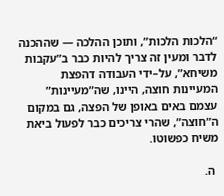“הלכות הלכות”, ותוכן ההלכה — שההכנה לדבר ומעין זה צריך להיות כבר ב”עקבות משיחא”, על–ידי העבודה דהפצת המעיינות חוצה, היינו, שה”מעיינות” עצמם באים באופן של הפצה, גם במקום ה”חוצה”, שהרי צריכים כבר לפעול ביאת משיח כפשוטו.

 ה.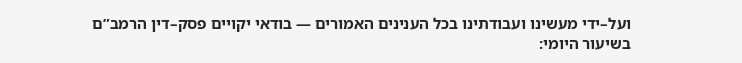ועל–ידי מעשינו ועבודתינו בכל הענינים האמורים — בודאי יקויים פסק–דין הרמב”ם בשיעור היומי: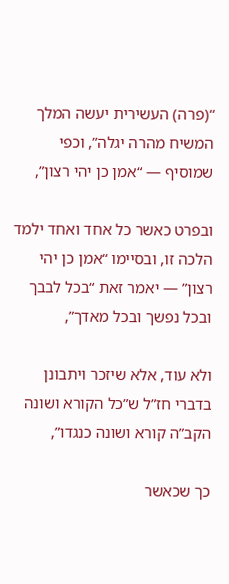“(פרה) העשירית יעשה המלך המשיח מהרה יגלה”, וכפי שמוסיף — “אמן כן יהי רצון”,

ובפרט כאשר כל אחד ואחד ילמד הלכה זו, ובסיימו “אמן כן יהי רצון” — יאמר זאת “בכל לבבך ובכל נפשך ובכל מאדך”,

ולא עוד, אלא שיזכר ויתבונן בדברי חז”ל ש”כל הקורא ושונה הקב”ה קורא ושונה כנגדו”,

כך שכאשר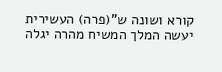קורא ושונה ש”(פרה) העשירית יעשה המלך המשיח מהרה יגלה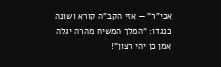אכי”ר” — אזי הקב”ה קורא ושונה כנגדו: “המלך המשיח מהרה יגלה אמן כן יהי רצון”!